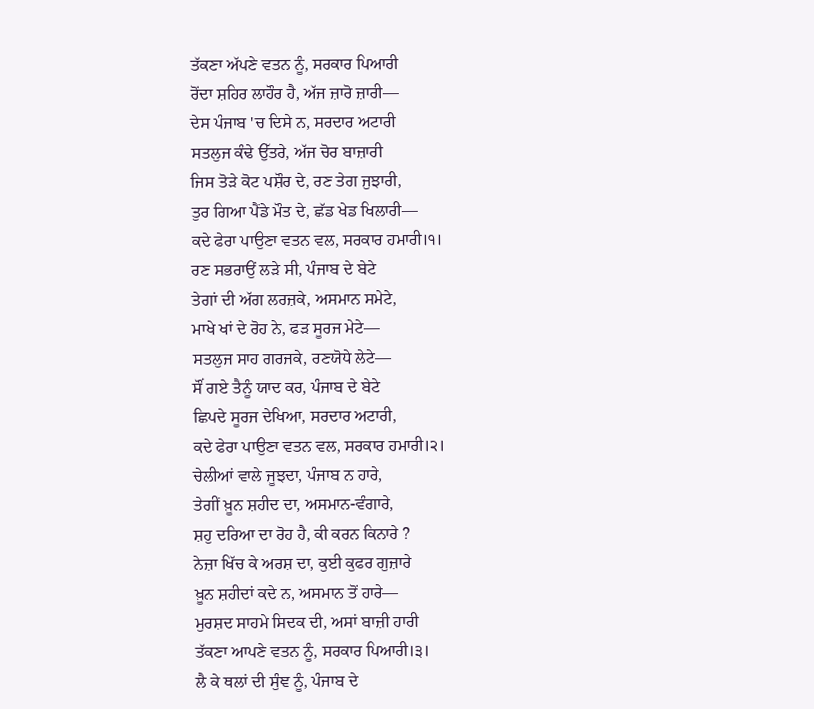ਤੱਕਣਾ ਅੱਪਣੇ ਵਤਨ ਨੂੰ, ਸਰਕਾਰ ਪਿਆਰੀ
ਰੋਂਦਾ ਸ਼ਹਿਰ ਲਾਹੌਰ ਹੈ, ਅੱਜ ਜ਼ਾਰੋ ਜ਼ਾਰੀ—
ਦੇਸ ਪੰਜਾਬ 'ਚ ਦਿਸੇ ਨ, ਸਰਦਾਰ ਅਟਾਰੀ
ਸਤਲੁਜ ਕੰਢੇ ਉੱਤਰੇ, ਅੱਜ ਚੋਰ ਬਾਜ਼ਾਰੀ
ਜਿਸ ਤੋੜੇ ਕੋਟ ਪਸ਼ੌਰ ਦੇ, ਰਣ ਤੇਗ ਜੁਝਾਰੀ,
ਤੁਰ ਗਿਆ ਪੈਂਡੇ ਮੌਤ ਦੇ, ਛੱਡ ਖੇਡ ਖਿਲਾਰੀ—
ਕਦੇ ਫੇਰਾ ਪਾਉਣਾ ਵਤਨ ਵਲ, ਸਰਕਾਰ ਹਮਾਰੀ।੧।
ਰਣ ਸਭਰਾਉਂ ਲੜੇ ਸੀ, ਪੰਜਾਬ ਦੇ ਬੇਟੇ
ਤੇਗਾਂ ਦੀ ਅੱਗ ਲਰਜ਼ਕੇ, ਅਸਮਾਨ ਸਮੇਟੇ,
ਮਾਖੇ ਖਾਂ ਦੇ ਰੋਹ ਨੇ, ਫੜ ਸੂਰਜ ਮੇਟੇ—
ਸਤਲੁਜ ਸਾਹ ਗਰਜਕੇ, ਰਣਯੋਧੇ ਲੇਟੇ—
ਸੌਂ ਗਏ ਤੈਨੂੰ ਯਾਦ ਕਰ, ਪੰਜਾਬ ਦੇ ਬੇਟੇ
ਛਿਪਦੇ ਸੂਰਜ ਦੇਖਿਆ, ਸਰਦਾਰ ਅਟਾਰੀ,
ਕਦੇ ਫੇਰਾ ਪਾਉਣਾ ਵਤਨ ਵਲ, ਸਰਕਾਰ ਹਮਾਰੀ।੨।
ਚੇਲੀਆਂ ਵਾਲੇ ਜੂਝਦਾ, ਪੰਜਾਬ ਨ ਹਾਰੇ,
ਤੇਗੀਂ ਖ਼ੂਨ ਸ਼ਹੀਦ ਦਾ, ਅਸਮਾਨ-ਵੰਗਾਰੇ,
ਸ਼ਹੁ ਦਰਿਆ ਦਾ ਰੋਹ ਹੈ, ਕੀ ਕਰਨ ਕਿਨਾਰੇ ?
ਨੇਜ਼ਾ ਖਿੱਚ ਕੇ ਅਰਸ਼ ਦਾ, ਕੁਈ ਕੁਫਰ ਗੁਜ਼ਾਰੇ
ਖ਼ੂਨ ਸ਼ਹੀਦਾਂ ਕਦੇ ਨ, ਅਸਮਾਨ ਤੋਂ ਹਾਰੇ—
ਮੁਰਸ਼ਦ ਸਾਹਮੇ ਸਿਦਕ ਦੀ, ਅਸਾਂ ਬਾਜ਼ੀ ਹਾਰੀ
ਤੱਕਣਾ ਆਪਣੇ ਵਤਨ ਨੂੰ, ਸਰਕਾਰ ਪਿਆਰੀ।੩।
ਲੈ ਕੇ ਥਲਾਂ ਦੀ ਸੁੰਞ ਨੂੰ, ਪੰਜਾਬ ਦੇ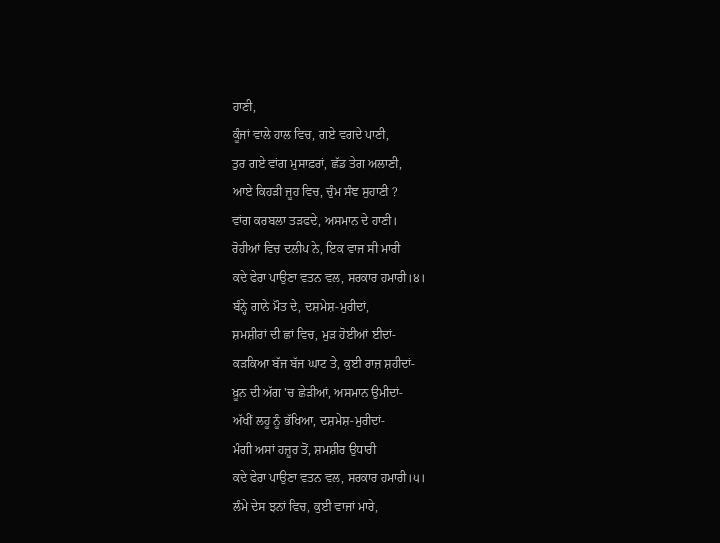ਹਾਣੀ,
ਕੂੰਜਾਂ ਵਾਲੇ ਹਾਲ ਵਿਚ, ਗਏ ਵਗਦੇ ਪਾਣੀ,
ਤੁਰ ਗਏ ਵਾਂਗ ਮੁਸਾਫ਼ਰਾਂ, ਛੱਡ ਤੇਗ ਅਲਾਣੀ,
ਆਏ ਕਿਹੜੀ ਜੂਹ ਵਿਚ, ਚੁੰਮ ਸੰਞ ਸੁਹਾਣੀ ?
ਵਾਂਗ ਕਰਬਲਾ ਤੜਫਦੇ, ਅਸਮਾਨ ਦੇ ਹਾਣੀ।
ਰੋਹੀਆਂ ਵਿਚ ਦਲੀਪ ਨੇ, ਇਕ ਵਾਜ ਸੀ ਮਾਰੀ
ਕਦੇ ਫੇਰਾ ਪਾਉਣਾ ਵਤਨ ਵਲ, ਸਰਕਾਰ ਹਮਾਰੀ।੪।
ਬੰਨ੍ਹੇ ਗਾਨੇ ਮੌਤ ਦੇ, ਦਸ਼ਮੇਸ਼-ਮੁਰੀਦਾਂ,
ਸ਼ਮਸ਼ੀਰਾਂ ਦੀ ਛਾਂ ਵਿਚ, ਮੁੜ ਹੋਈਆਂ ਈਦਾਂ-
ਕੜਕਿਆ ਬੱਜ ਬੱਜ ਘਾਟ ਤੇ, ਕੁਈ ਰਾਜ਼ ਸ਼ਹੀਦਾਂ-
ਖ਼ੂਨ ਦੀ ਅੱਗ 'ਚ ਛੇੜੀਆਂ, ਅਸਮਾਨ ਉਮੀਦਾਂ-
ਅੱਖੀਂ ਲਹੂ ਨੂੰ ਭੱਖਿਆ, ਦਸ਼ਮੇਸ਼-ਮੁਰੀਦਾਂ-
ਮੰਗੀ ਅਸਾਂ ਹਜ਼ੂਰ ਤੋਂ, ਸ਼ਮਸ਼ੀਰ ਉਧਾਰੀ
ਕਦੇ ਫੇਰਾ ਪਾਉਣਾ ਵਤਨ ਵਲ, ਸਰਕਾਰ ਹਮਾਰੀ।੫।
ਲੰਮੇ ਦੇਸ ਝਨਾਂ ਵਿਚ, ਕੁਈ ਵਾਜਾਂ ਮਾਰੇ,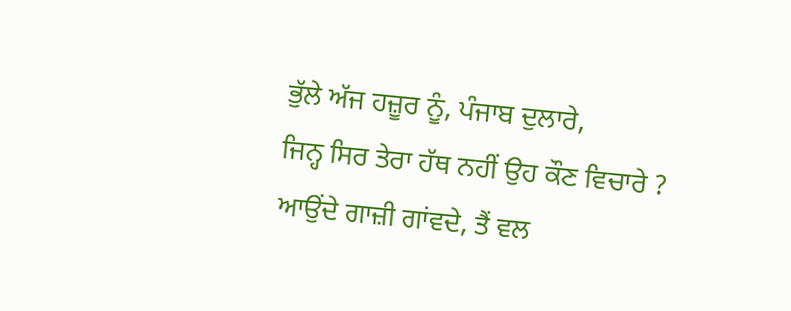ਭੁੱਲੇ ਅੱਜ ਹਜ਼ੂਰ ਨੂੰ, ਪੰਜਾਬ ਦੁਲਾਰੇ,
ਜਿਨ੍ਹ ਸਿਰ ਤੇਰਾ ਹੱਥ ਨਹੀਂ ਉਹ ਕੌਣ ਵਿਚਾਰੇ ?
ਆਉਂਦੇ ਗਾਜ਼ੀ ਗਾਂਵਦੇ, ਤੈਂ ਵਲ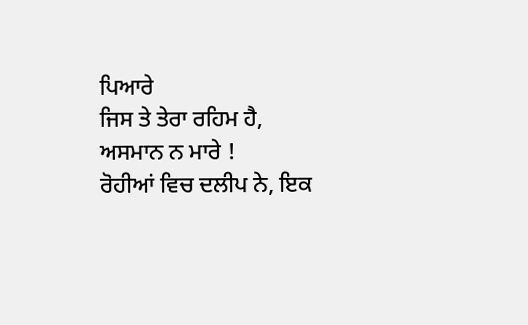ਪਿਆਰੇ
ਜਿਸ ਤੇ ਤੇਰਾ ਰਹਿਮ ਹੈ, ਅਸਮਾਨ ਨ ਮਾਰੇ !
ਰੋਹੀਆਂ ਵਿਚ ਦਲੀਪ ਨੇ, ਇਕ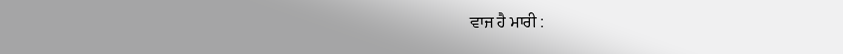ਵਾਜ ਹੈ ਮਾਰੀ :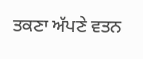ਤਕਣਾ ਅੱਪਣੇ ਵਤਨ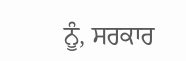ਨੂੰ, ਸਰਕਾਰ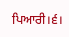ਪਿਆਰੀ।੬।